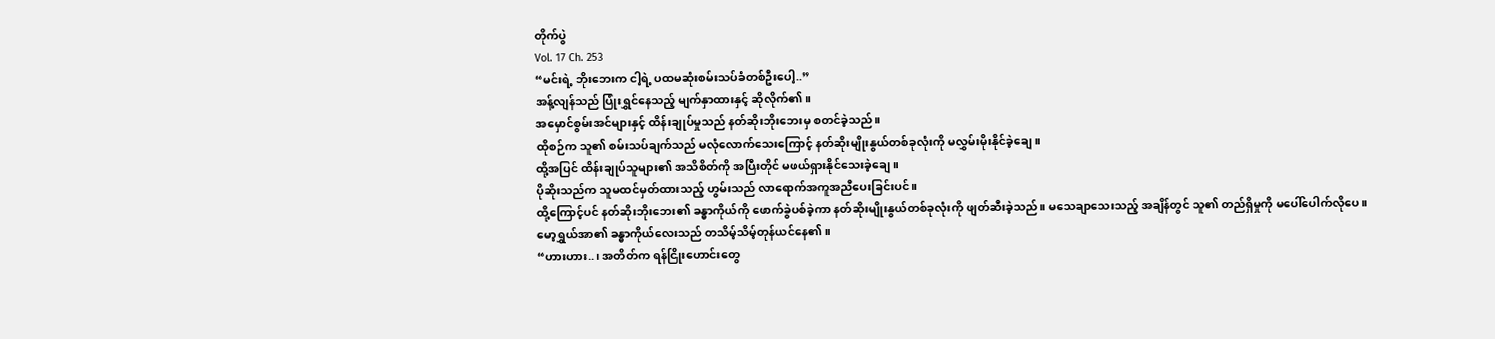တိုက်ပွဲ
Vol. 17 Ch. 253
“မင်းရဲ့ ဘိုးဘေးက ငါ့ရဲ့ ပထမဆုံးစမ်းသပ်ခံတစ်ဦးပေါ့..”
အန့်လျန်သည် ပြုံးရွှင်နေသည့် မျက်နှာထားနှင့် ဆိုလိုက်၏။
အမှောင်စွမ်းအင်များနှင့် ထိန်းချုပ်မှုသည် နတ်ဆိုးဘိုးဘေးမှ စတင်ခဲ့သည်။
ထိုစဉ်က သူ၏ စမ်းသပ်ချက်သည် မလုံလောက်သေးကြောင့် နတ်ဆိုးမျိုးနွယ်တစ်ခုလုံးကို မလွှမ်းမိုးနိုင်ခဲ့ချေ။
ထို့အပြင် ထိန်းချုပ်သူများ၏ အသိစိတ်ကို အပြီးတိုင် မဖယ်ရှားနိုင်သေးခဲ့ချေ။
ပိုဆိုးသည်က သူမထင်မှတ်ထားသည့် ဟွမ်းသည် လာရောက်အကူအညီပေးခြင်းပင်။
ထို့ကြောင့်ပင် နတ်ဆိုးဘိုးဘေး၏ ခန္ဓာကိုယ်ကို ဖောက်ခွဲပစ်ခဲ့ကာ နတ်ဆိုးမျိုးနွယ်တစ်ခုလုံးကို ဖျတ်ဆီးခဲ့သည်။ မသေချာသေးသည့် အချိန်တွင် သူ၏ တည်ရှိမှုကို မပေါ်ပေါက်လိုပေ။
မော့ရွှယ်အာ၏ ခန္ဓာကိုယ်လေးသည် တသိမ့်သိမ့်တုန်ယင်နေ၏။
“ဟားဟား..၊ အတိတ်က ရန်ငြိုးဟောင်းတွေ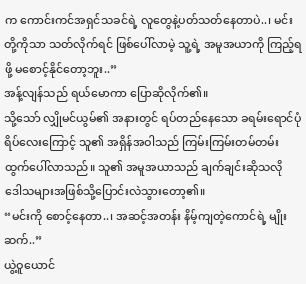က ကောင်းကင်အရှင်သခင်ရဲ့ လူတွေနဲ့ပတ်သတ်နေတာပဲ..၊ မင်းတို့ကိုသာ သတ်လိုက်ရင် ဖြစ်ပေါ်လာမဲ့ သူ့ရဲ့ အမူအယာကို ကြည့်ရဖို့ မစောင့်နိုင်တော့ဘူး..”
အန့်လျန်သည် ရယ်မောကာ ပြောဆိုလိုက်၏။
သို့သော် လျှိုမင်ယွမ်၏ အနားတွင် ရပ်တည်နေသော ခရမ်းရောင်ပုံရိပ်လေးကြောင့် သူ၏ အရှိန်အဝါသည် ကြမ်းကြမ်းတမ်တမ်း ထွက်ပေါ်လာသည်။ သူ၏ အမူအယာသည် ချက်ချင်းဆိုသလို ဒေါသများအဖြစ်သို့ပြောင်းလဲသွားတော့၏။
“မင်းကို စောင့်နေတာ..၊ အဆင့်အတန်း နိမ့်ကျတဲ့ကောင်ရဲ့ မျိုးဆက်..”
ယွဲ့ဝူယောင်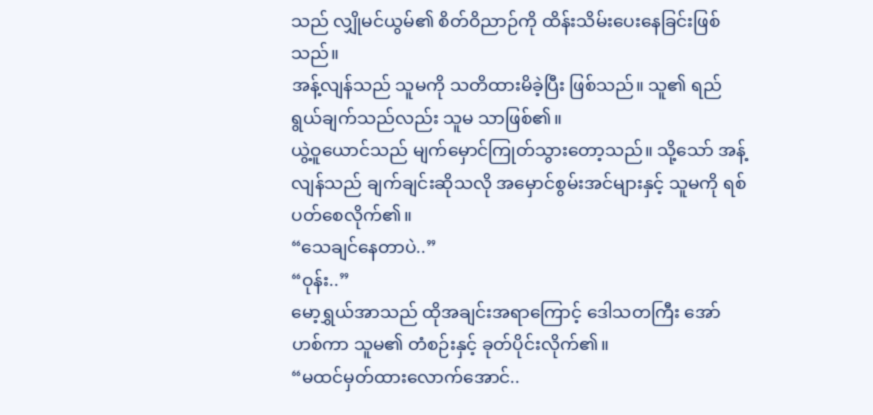သည် လျှိုမင်ယွမ်၏ စိတ်ဝိညာဉ်ကို ထိန်းသိမ်းပေးနေခြင်းဖြစ်သည်။
အန့်လျန်သည် သူမကို သတိထားမိခဲ့ပြီး ဖြစ်သည်။ သူ၏ ရည်ရွယ်ချက်သည်လည်း သူမ သာဖြစ်၏။
ယွဲ့ဝူယောင်သည် မျက်မှောင်ကြုတ်သွားတော့သည်။ သို့သော် အန့်လျန်သည် ချက်ချင်းဆိုသလို အမှောင်စွမ်းအင်များနှင့် သူမကို ရစ်ပတ်စေလိုက်၏။
“သေချင်နေတာပဲ..”
“ဝုန်း..”
မော့ရွှယ်အာသည် ထိုအချင်းအရာကြောင့် ဒေါသတကြီး အော်ဟစ်ကာ သူမ၏ တံစဉ်းနှင့် ခုတ်ပိုင်းလိုက်၏။
“မထင်မှတ်ထားလောက်အောင်..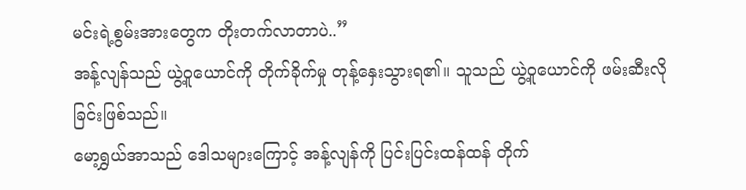မင်းရဲ့စွမ်းအားတွေက တိုးတက်လာတာပဲ..”
အန့်လျန်သည် ယွဲ့ဝူယောင်ကို တိုက်ခိုက်မှု တုန့်နှေးသွားရ၏။ သူသည် ယွဲ့ဝူယောင်ကို ဖမ်းဆီးလိုခြင်းဖြစ်သည်။
မော့ရွှယ်အာသည် ဒေါသများကြောင့် အန့်လျန်ကို ပြင်းပြင်းထန်ထန် တိုက်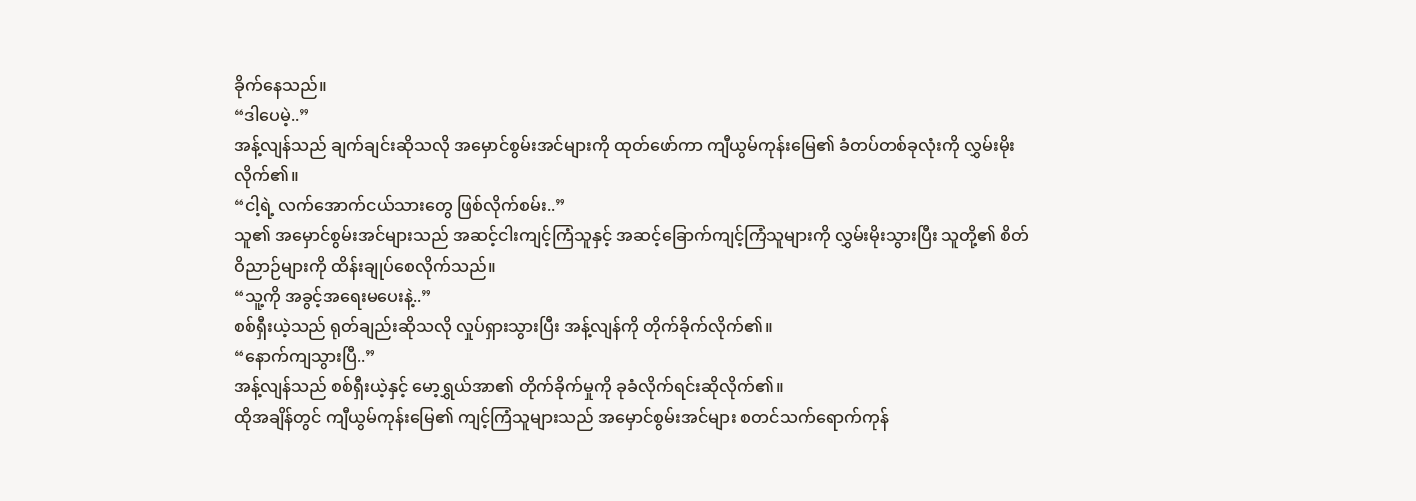ခိုက်နေသည်။
“ဒါပေမဲ့..”
အန့်လျန်သည် ချက်ချင်းဆိုသလို အမှောင်စွမ်းအင်များကို ထုတ်ဖော်ကာ ကျီယွမ်ကုန်းမြေ၏ ခံတပ်တစ်ခုလုံးကို လွှမ်းမိုးလိုက်၏။
“ငါ့ရဲ့ လက်အောက်ငယ်သားတွေ ဖြစ်လိုက်စမ်း..”
သူ၏ အမှောင်စွမ်းအင်များသည် အဆင့်ငါးကျင့်ကြံသူနှင့် အဆင့်ခြောက်ကျင့်ကြံသူများကို လွှမ်းမိုးသွားပြီး သူတို့၏ စိတ်ဝိညာဉ်များကို ထိန်းချုပ်စေလိုက်သည်။
“သူ့ကို အခွင့်အရေးမပေးနဲ့..”
စစ်ရှီးယဲ့သည် ရုတ်ချည်းဆိုသလို လှုပ်ရှားသွားပြီး အန့်လျန်ကို တိုက်ခိုက်လိုက်၏။
“နောက်ကျသွားပြီ..”
အန့်လျန်သည် စစ်ရှီးယဲ့နှင့် မော့ရွှယ်အာ၏ တိုက်ခိုက်မှုကို ခုခံလိုက်ရင်းဆိုလိုက်၏။
ထိုအချိန်တွင် ကျီယွမ်ကုန်းမြေ၏ ကျင့်ကြံသူများသည် အမှောင်စွမ်းအင်များ စတင်သက်ရောက်ကုန်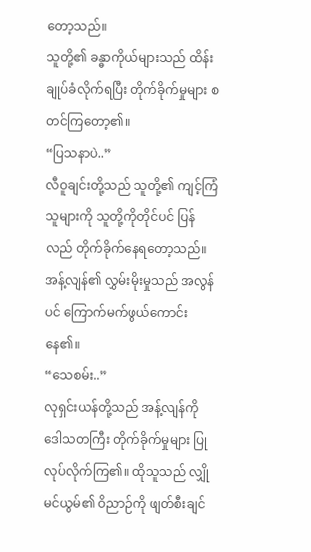တော့သည်။
သူတို့၏ ခန္ဓာကိုယ်များသည် ထိန်းချုပ်ခံလိုက်ရပြီး တိုက်ခိုက်မှုများ စတင်ကြတော့၏။
“ပြသနာပဲ..”
လီဝူချင်းတို့သည် သူတို့၏ ကျင့်ကြံသူများကို သူတို့ကိုတိုင်ပင် ပြန်လည် တိုက်ခိုက်နေရတော့သည်။
အန့်လျန်၏ လွှမ်းမိုးမှုသည် အလွန်ပင် ကြောက်မက်ဖွယ်ကောင်းနေ၏။
“သေစမ်း..”
လုရှင်းယန်တို့သည် အန့်လျန်ကို ဒေါသတကြီး တိုက်ခိုက်မှုများ ပြုလုပ်လိုက်ကြ၏။ ထိုသူသည် လျှိုမင်ယွမ်၏ ဝိညာဉ်ကို ဖျတ်စီးချင်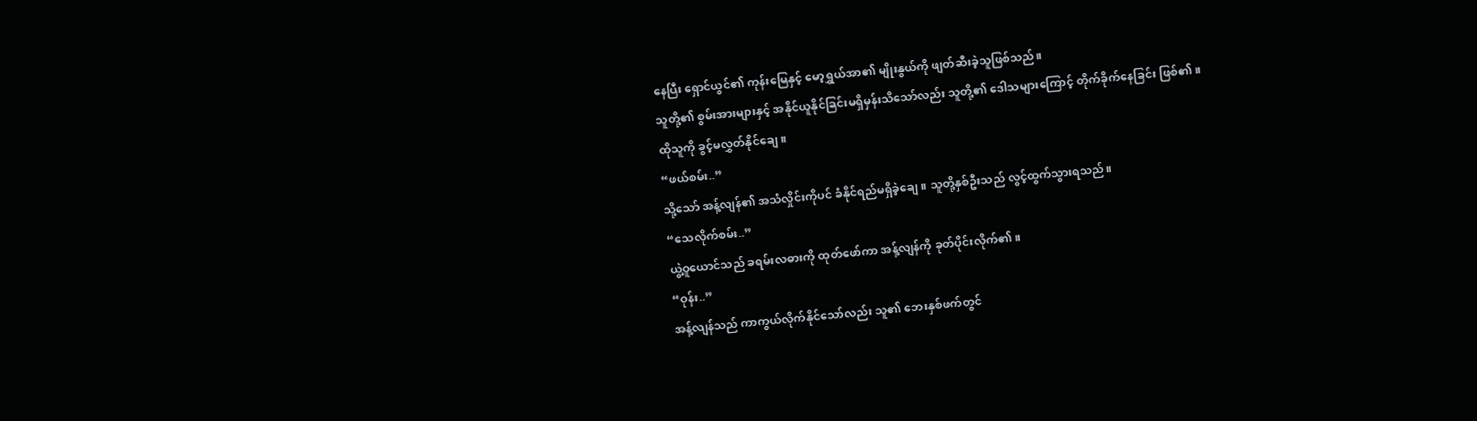နေပြီး ရှောင်ယွင်၏ ကုန်းမြေနှင့် မော့ရွှယ်အာ၏ မျိုးနွယ်ကို ဖျတ်ဆီးခဲ့သူဖြစ်သည်။
သူတို့၏ စွမ်းအားများနှင့် အနိုင်ယူနိုင်ခြင်းမရှိမှန်းသိသော်လည်း သူတို့၏ ဒေါသများကြောင့် တိုက်ခိုက်နေခြင်း ဖြစ်၏။
ထိုသူကို ခွင့်မလွှတ်နိုင်ချေ။
“ဖယ်စမ်း..”
သို့သော် အန့်လျန်၏ အသံလှိုင်းကိုပင် ခံနိုင်ရည်မရှိခဲ့ချေ။ သူတို့နှစ်ဦးသည် လွင့်ထွက်သွားရသည်။
“သေလိုက်စမ်း..”
ယွဲ့ဝူယောင်သည် ခရမ်းလဓားကို ထုတ်ဖော်ကာ အန့်လျန်ကို ခုတ်ပိုင်းလိုက်၏။
“ဝုန်း..”
အန့်လျန်သည် ကာကွယ်လိုက်နိုင်သော်လည်း သူ၏ ဘေးနှစ်ဖက်တွင်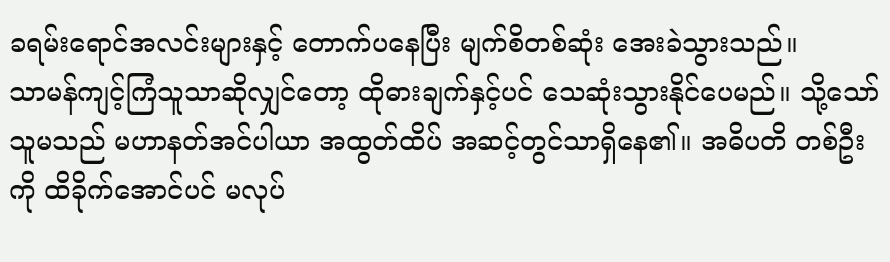ခရမ်းရောင်အလင်းများနှင့် တောက်ပနေပြီး မျက်စိတစ်ဆုံး အေးခဲသွားသည်။
သာမန်ကျင့်ကြံသူသာဆိုလျှင်တော့ ထိုဓားချက်နှင့်ပင် သေဆုံးသွားနိုင်ပေမည်။ သို့သော် သူမသည် မဟာနတ်အင်ပါယာ အထွတ်ထိပ် အဆင့်တွင်သာရှိနေ၏။ အဓိပတိ တစ်ဦးကို ထိခိုက်အောင်ပင် မလုပ်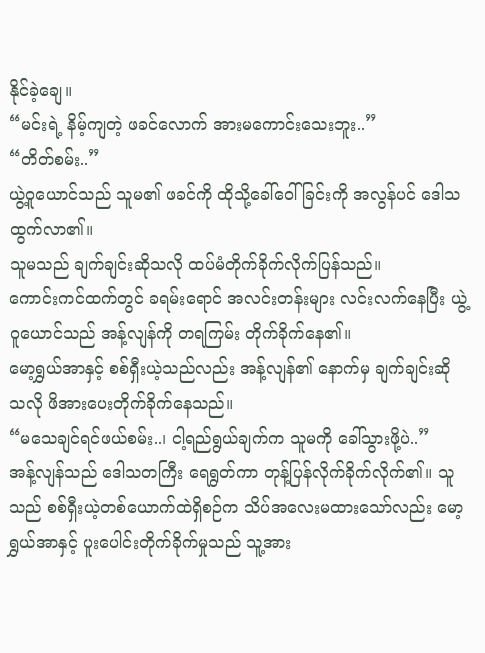နိုင်ခဲ့ချေ။
“မင်းရဲ့ နိမ့်ကျတဲ့ ဖခင်လောက် အားမကောင်းသေးဘူး..”
“တိတ်စမ်း..”
ယွဲ့ဝူယောင်သည် သူမ၏ ဖခင်ကို ထိုသို့ခေါ်ဝေါ်ခြင်းကို အလွန်ပင် ဒေါသထွက်လာ၏။
သူမသည် ချက်ချင်းဆိုသလို ထပ်မံတိုက်ခိုက်လိုက်ပြန်သည်။
ကောင်းကင်ထက်တွင် ခရမ်းရောင် အလင်းတန်းများ လင်းလက်နေပြီး ယွဲ့ဝူယောင်သည် အန့်လျန်ကို တရကြမ်း တိုက်ခိုက်နေ၏။
မော့ရွှယ်အာနှင့် စစ်ရှီးယဲ့သည်လည်း အန့်လျန်၏ နောက်မှ ချက်ချင်းဆို သလို ဖိအားပေးတိုက်ခိုက်နေသည်။
“မသေချင်ရင်ဖယ်စမ်း..၊ ငါ့ရည်ရွယ်ချက်က သူမကို ခေါ်သွားဖို့ပဲ..”
အန့်လျန်သည် ဒေါသတကြီး ရေရွတ်ကာ တုန့်ပြန်လိုက်ခိုက်လိုက်၏။ သူသည် စစ်ရှီးယဲ့တစ်ယောက်ထဲရှိစဉ်က သိပ်အလေးမထားသော်လည်း မော့ရွှယ်အာနှင့် ပူးပေါင်းတိုက်ခိုက်မှုသည် သူ့အား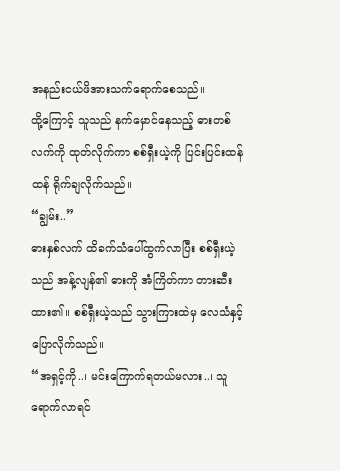အနည်းငယ်ဖိအားသက်ရောက်စေသည်။
ထို့ကြောင့် သူသည် နက်မှောင်နေသည့် ဓားတစ်လက်ကို ထုတ်လိုက်ကာ စစ်ရှီးယဲ့ကို ပြင်းပြင်းထန်ထန် ရိုက်ချလိုက်သည်။
“ချွမ်း..”
ဓားနှစ်လက် ထိခက်သံပေါ်ထွက်လာပြီး စစ်ရှီးယဲ့သည် အန့်လျန်၏ ဓားကို အံကြိတ်ကာ တားဆီးထား၏။ စစ်ရှီးယဲ့သည် သွားကြားထဲမှ လေသံနှင့် ပြောလိုက်သည်။
“အရှင့်ကို..၊ မင်းကြောက်ရတယ်မလား..၊ သူရောက်လာရင်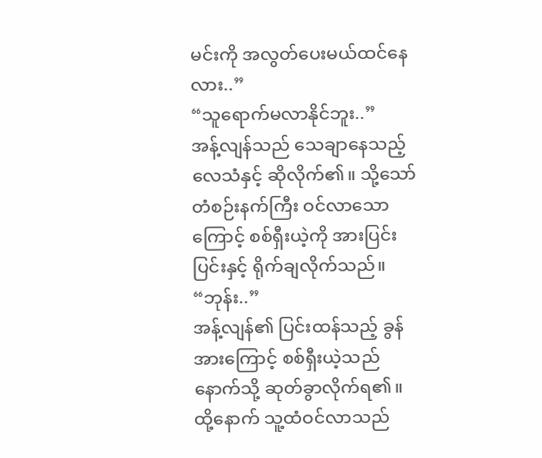မင်းကို အလွတ်ပေးမယ်ထင်နေလား..”
“သူရောက်မလာနိုင်ဘူး..”
အန့်လျန်သည် သေချာနေသည့် လေသံနှင့် ဆိုလိုက်၏။ သို့သော် တံစဉ်းနက်ကြီး ဝင်လာသောကြောင့် စစ်ရှီးယဲ့ကို အားပြင်းပြင်းနှင့် ရိုက်ချလိုက်သည်။
“ဘုန်း..”
အန့်လျန်၏ ပြင်းထန်သည့် ခွန်အားကြောင့် စစ်ရှီးယဲ့သည် နောက်သို့ ဆုတ်ခွာလိုက်ရ၏။
ထို့နောက် သူ့ထံဝင်လာသည်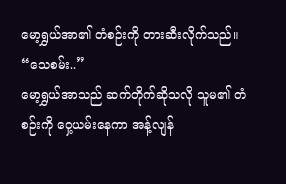မော့ရွှယ်အာ၏ တံစဉ်းကို တားဆီးလိုက်သည်။
“သေစမ်း..”
မော့ရွှယ်အာသည် ဆက်တိုက်ဆိုသလို သူမ၏ တံစဉ်းကို ဝှေ့ယမ်းနေကာ အန့်လျန်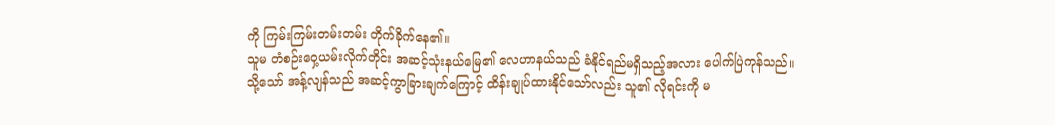ကို ကြမ်းကြမ်းတမ်းတမ်း တိုက်ခိုက်နေ၏။
သူမ တံစဉ်းဝှေ့ယမ်းလိုက်တိုင်း အဆင့်သုံးနယ်မြေ၏ လေဟာနယ်သည် ခံနိုင်ရည်မရှိသည့်အလား ပေါက်ပြဲကုန်သည်။
သို့သော် အန့်လျန်သည် အဆင့်ကွာခြားချက်ကြောင့် ထိန်းချုပ်ထားနိုင်သော်လည်း သူ၏ လိုရင်းကို မ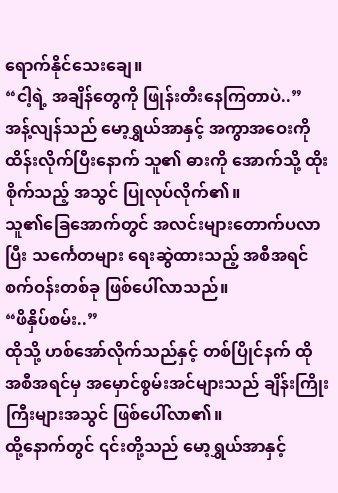ရောက်နိုင်သေးချေ။
“ငါ့ရဲ့ အချိန်တွေကို ဖြုန်းတီးနေကြတာပဲ..”
အန့်လျန်သည် မော့ရွှယ်အာနှင့် အကွာအဝေးကို ထိန်းလိုက်ပြီးနောက် သူ၏ ဓားကို အောက်သို့ ထိုးစိုက်သည့် အသွင် ပြုလုပ်လိုက်၏။
သူ၏ခြေအောက်တွင် အလင်းများတောက်ပလာပြီး သင်္ကေတများ ရေးဆွဲထားသည့် အစီအရင် စက်ဝန်းတစ်ခု ဖြစ်ပေါ်လာသည်။
“ဖိနှိပ်စမ်း..”
ထိုသို့ ဟစ်အော်လိုက်သည်နှင့် တစ်ပြိုင်နက် ထို အစီအရင်မှ အမှောင်စွမ်းအင်များသည် ချိန်းကြိုးကြီးများအသွင် ဖြစ်ပေါ်လာ၏။
ထို့နောက်တွင် ၎င်းတို့သည် မော့ရွှယ်အာနှင့်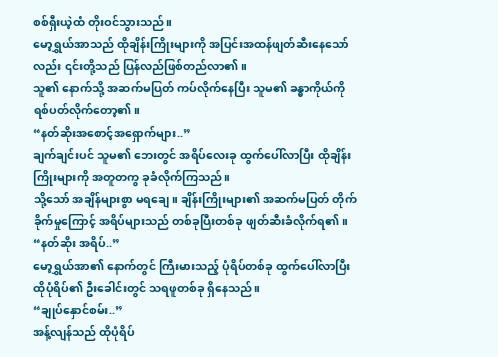စစ်ရှီးယဲ့ထံ တိုးဝင်သွားသည်။
မော့ရွှယ်အာသည် ထိုချိန်းကြိုးများကို အပြင်းအထန်ဖျတ်ဆီးနေသော်လည်း ၎င်းတို့သည် ပြန်လည်ဖြစ်တည်လာ၏။
သူ၏ နောက်သို့ အဆက်မပြတ် ကပ်လိုက်နေပြီး သူမ၏ ခန္ဓာကိုယ်ကို ရစ်ပတ်လိုက်တော့၏။
“နတ်ဆိုးအစောင့်အရှောက်များ..”
ချက်ချင်းပင် သူမ၏ ဘေးတွင် အရိပ်လေးခု ထွက်ပေါ်လာပြီး ထိုချိန်းကြိုးများကို အတူတကွ ခုခံလိုက်ကြသည်။
သို့သော် အချိန်များစွာ မရချေ။ ချိန်းကြိုးများ၏ အဆက်မပြတ် တိုက်ခိုက်မှုကြောင့် အရိပ်များသည် တစ်ခုပြီးတစ်ခု ဖျတ်ဆီးခံလိုက်ရ၏။
“နတ်ဆိုး အရိပ်..”
မော့ရွှယ်အာ၏ နောက်တွင် ကြီးမားသည့် ပုံရိပ်တစ်ခု ထွက်ပေါ်လာပြီး ထိုပုံရိပ်၏ ဦးခေါင်းတွင် သရဖူတစ်ခု ရှိနေသည်။
“ချုပ်နှောင်စမ်း..”
အန့်လျန်သည် ထိုပုံရိပ်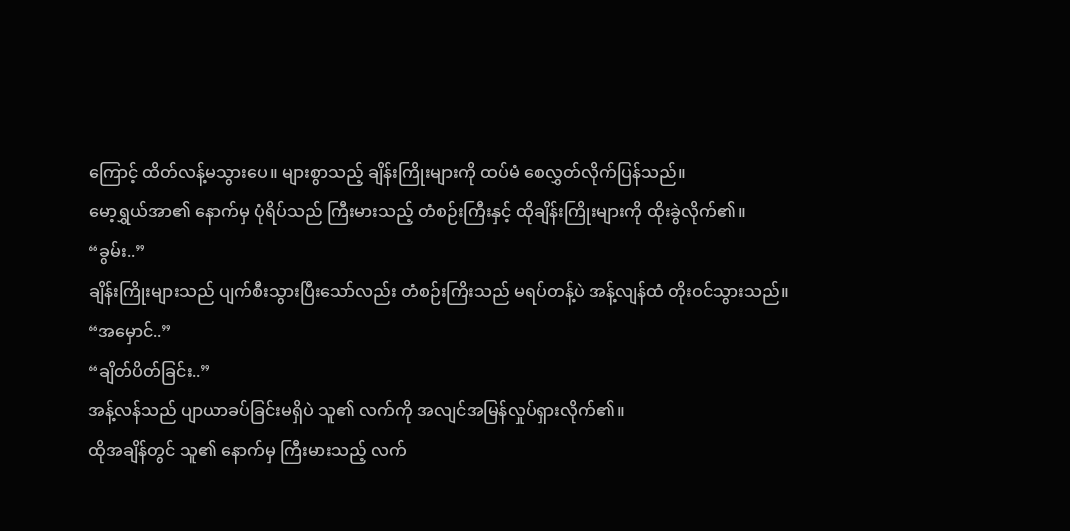ကြောင့် ထိတ်လန့်မသွားပေ။ များစွာသည့် ချိန်းကြိုးများကို ထပ်မံ စေလွှတ်လိုက်ပြန်သည်။
မော့ရွှယ်အာ၏ နောက်မှ ပုံရိပ်သည် ကြီးမားသည့် တံစဉ်းကြီးနှင့် ထိုချိန်းကြိုးများကို ထိုးခွဲလိုက်၏။
“ခွမ်း..”
ချိန်းကြိုးများသည် ပျက်စီးသွားပြီးသော်လည်း တံစဉ်းကြိးသည် မရပ်တန့်ပဲ အန့်လျန်ထံ တိုးဝင်သွားသည်။
“အမှောင်..”
“ချိတ်ပိတ်ခြင်း..”
အန့်လန်သည် ပျာယာခပ်ခြင်းမရှိပဲ သူ၏ လက်ကို အလျင်အမြန်လှုပ်ရှားလိုက်၏။
ထိုအချိန်တွင် သူ၏ နောက်မှ ကြီးမားသည့် လက်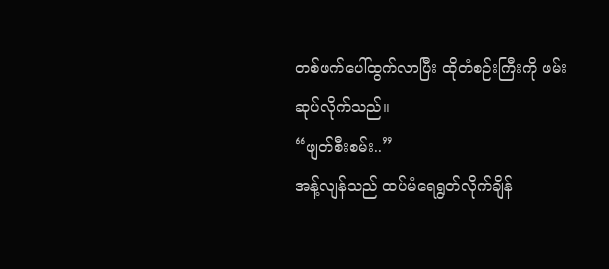တစ်ဖက်ပေါ်ထွက်လာပြီး ထိုတံစဉ်းကြီးကို ဖမ်းဆုပ်လိုက်သည်။
“ဖျတ်စီးစမ်း..”
အန့်လျန်သည် ထပ်မံရေရွတ်လိုက်ချိန်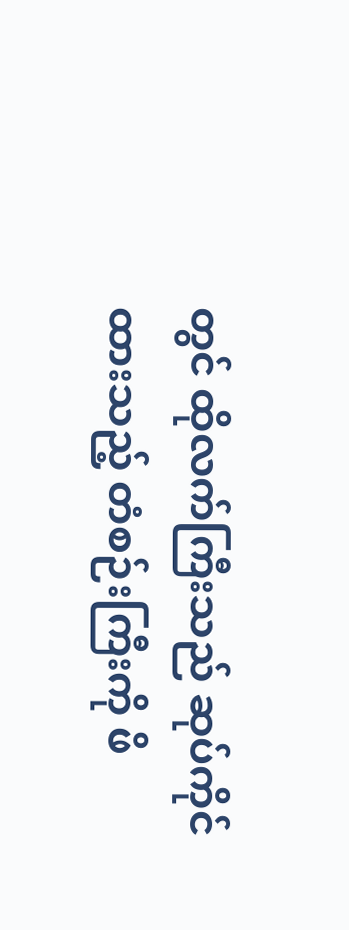တွင် ထိုလက်ကြီးသည် ဆုပ်ကိုင်ထားသည့် တံစဉ်းကြီးကို ဖိ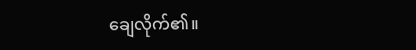ချေလိုက်၏။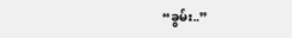“ခွမ်း..”